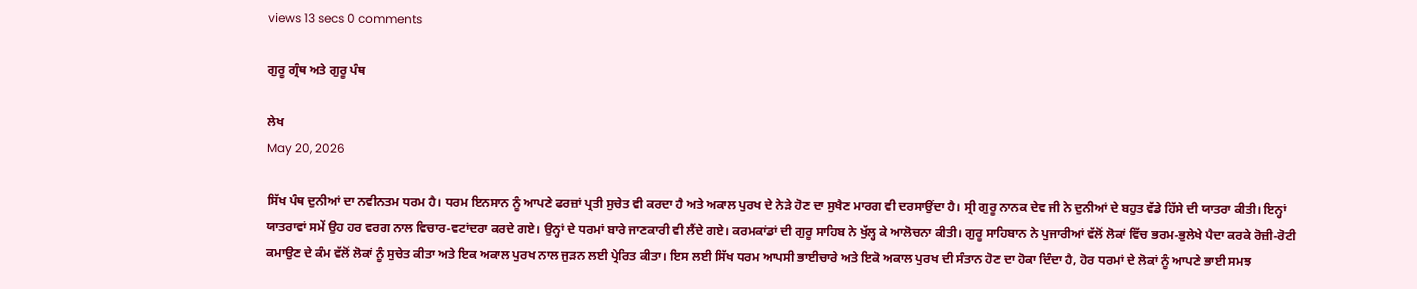views 13 secs 0 comments

ਗੁਰੂ ਗ੍ਰੰਥ ਅਤੇ ਗੁਰੂ ਪੰਥ

ਲੇਖ
May 20, 2026

ਸਿੱਖ ਪੰਥ ਦੁਨੀਆਂ ਦਾ ਨਵੀਨਤਮ ਧਰਮ ਹੈ। ਧਰਮ ਇਨਸਾਨ ਨੂੰ ਆਪਣੇ ਫਰਜ਼ਾਂ ਪ੍ਰਤੀ ਸੁਚੇਤ ਵੀ ਕਰਦਾ ਹੈ ਅਤੇ ਅਕਾਲ ਪੁਰਖ ਦੇ ਨੇੜੇ ਹੋਣ ਦਾ ਸੁਖੈਣ ਮਾਰਗ ਵੀ ਦਰਸਾਉਂਦਾ ਹੈ। ਸ੍ਰੀ ਗੁਰੂ ਨਾਨਕ ਦੇਵ ਜੀ ਨੇ ਦੁਨੀਆਂ ਦੇ ਬਹੁਤ ਵੱਡੇ ਹਿੱਸੇ ਦੀ ਯਾਤਰਾ ਕੀਤੀ। ਇਨ੍ਹਾਂ ਯਾਤਰਾਵਾਂ ਸਮੇਂ ਉਹ ਹਰ ਵਰਗ ਨਾਲ ਵਿਚਾਰ-ਵਟਾਂਦਰਾ ਕਰਦੇ ਗਏ। ਉਨ੍ਹਾਂ ਦੇ ਧਰਮਾਂ ਬਾਰੇ ਜਾਣਕਾਰੀ ਵੀ ਲੈਂਦੇ ਗਏ। ਕਰਮਕਾਂਡਾਂ ਦੀ ਗੁਰੂ ਸਾਹਿਬ ਨੇ ਖੁੱਲ੍ਹ ਕੇ ਆਲੋਚਨਾ ਕੀਤੀ। ਗੁਰੂ ਸਾਹਿਬਾਨ ਨੇ ਪੁਜਾਰੀਆਂ ਵੱਲੋਂ ਲੋਕਾਂ ਵਿੱਚ ਭਰਮ-ਭੁਲੇਖੇ ਪੈਦਾ ਕਰਕੇ ਰੋਜ਼ੀ-ਰੋਟੀ ਕਮਾਉਣ ਦੇ ਕੰਮ ਵੱਲੋਂ ਲੋਕਾਂ ਨੂੰ ਸੁਚੇਤ ਕੀਤਾ ਅਤੇ ਇਕ ਅਕਾਲ ਪੁਰਖ ਨਾਲ ਜੁੜਨ ਲਈ ਪ੍ਰੇਰਿਤ ਕੀਤਾ। ਇਸ ਲਈ ਸਿੱਖ ਧਰਮ ਆਪਸੀ ਭਾਈਚਾਰੇ ਅਤੇ ਇਕੋ ਅਕਾਲ ਪੁਰਖ ਦੀ ਸੰਤਾਨ ਹੋਣ ਦਾ ਹੋਕਾ ਦਿੰਦਾ ਹੈ, ਹੋਰ ਧਰਮਾਂ ਦੇ ਲੋਕਾਂ ਨੂੰ ਆਪਣੇ ਭਾਈ ਸਮਝ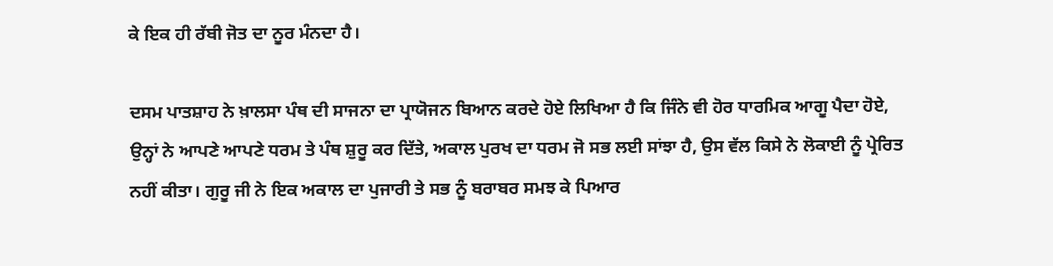ਕੇ ਇਕ ਹੀ ਰੱਬੀ ਜੋਤ ਦਾ ਨੂਰ ਮੰਨਦਾ ਹੈ।

ਦਸਮ ਪਾਤਸ਼ਾਹ ਨੇ ਖ਼ਾਲਸਾ ਪੰਥ ਦੀ ਸਾਜਨਾ ਦਾ ਪ੍ਰਾਯੋਜਨ ਬਿਆਨ ਕਰਦੇ ਹੋਏ ਲਿਖਿਆ ਹੈ ਕਿ ਜਿੰਨੇ ਵੀ ਹੋਰ ਧਾਰਮਿਕ ਆਗੂ ਪੈਦਾ ਹੋਏ, ਉਨ੍ਹਾਂ ਨੇ ਆਪਣੇ ਆਪਣੇ ਧਰਮ ਤੇ ਪੰਥ ਸ਼ੁਰੂ ਕਰ ਦਿੱਤੇ, ਅਕਾਲ ਪੁਰਖ ਦਾ ਧਰਮ ਜੋ ਸਭ ਲਈ ਸਾਂਝਾ ਹੈ, ਉਸ ਵੱਲ ਕਿਸੇ ਨੇ ਲੋਕਾਈ ਨੂੰ ਪ੍ਰੇਰਿਤ ਨਹੀਂ ਕੀਤਾ। ਗੁਰੂ ਜੀ ਨੇ ਇਕ ਅਕਾਲ ਦਾ ਪੁਜਾਰੀ ਤੇ ਸਭ ਨੂੰ ਬਰਾਬਰ ਸਮਝ ਕੇ ਪਿਆਰ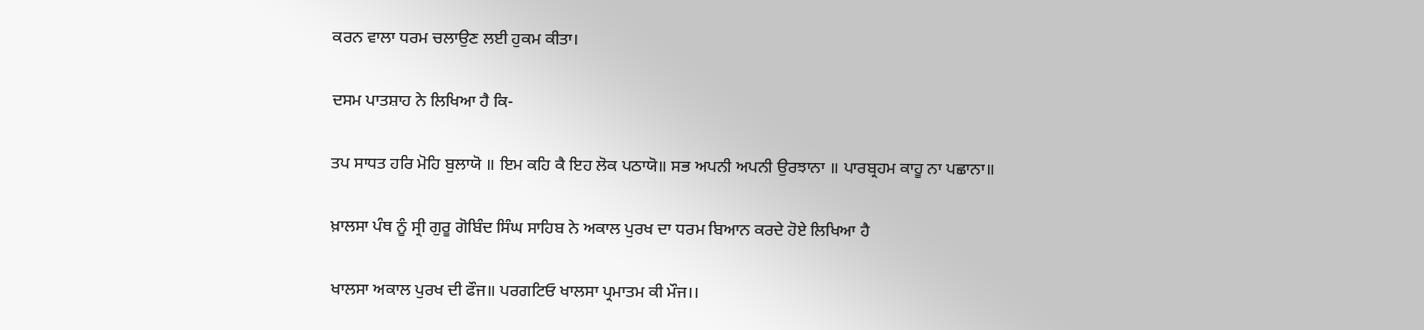ਕਰਨ ਵਾਲਾ ਧਰਮ ਚਲਾਉਣ ਲਈ ਹੁਕਮ ਕੀਤਾ।

ਦਸਮ ਪਾਤਸ਼ਾਹ ਨੇ ਲਿਖਿਆ ਹੈ ਕਿ-

ਤਪ ਸਾਧਤ ਹਰਿ ਮੋਹਿ ਬੁਲਾਯੋ ॥ ਇਮ ਕਹਿ ਕੈ ਇਹ ਲੋਕ ਪਠਾਯੋ॥ ਸਭ ਅਪਨੀ ਅਪਨੀ ਉਰਝਾਨਾ ॥ ਪਾਰਬ੍ਰਹਮ ਕਾਹੂ ਨਾ ਪਛਾਨਾ॥

ਖ਼ਾਲਸਾ ਪੰਥ ਨੂੰ ਸ੍ਰੀ ਗੁਰੂ ਗੋਬਿੰਦ ਸਿੰਘ ਸਾਹਿਬ ਨੇ ਅਕਾਲ ਪੁਰਖ ਦਾ ਧਰਮ ਬਿਆਨ ਕਰਦੇ ਹੋਏ ਲਿਖਿਆ ਹੈ

ਖਾਲਸਾ ਅਕਾਲ ਪੁਰਖ ਦੀ ਫੌਜ॥ ਪਰਗਟਿਓ ਖਾਲਸਾ ਪ੍ਰਮਾਤਮ ਕੀ ਮੌਜ।।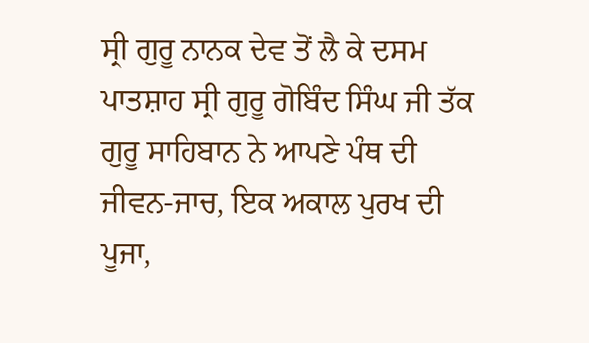ਸ੍ਰੀ ਗੁਰੂ ਨਾਨਕ ਦੇਵ ਤੋਂ ਲੈ ਕੇ ਦਸਮ ਪਾਤਸ਼ਾਹ ਸ੍ਰੀ ਗੁਰੂ ਗੋਬਿੰਦ ਸਿੰਘ ਜੀ ਤੱਕ ਗੁਰੂ ਸਾਹਿਬਾਨ ਨੇ ਆਪਣੇ ਪੰਥ ਦੀ ਜੀਵਨ-ਜਾਚ, ਇਕ ਅਕਾਲ ਪੁਰਖ ਦੀ ਪੂਜਾ,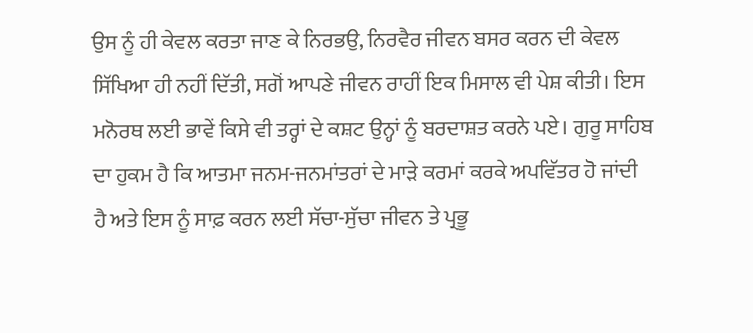ਉਸ ਨੂੰ ਹੀ ਕੇਵਲ ਕਰਤਾ ਜਾਣ ਕੇ ਨਿਰਭਉ, ਨਿਰਵੈਰ ਜੀਵਨ ਬਸਰ ਕਰਨ ਦੀ ਕੇਵਲ ਸਿੱਖਿਆ ਹੀ ਨਹੀਂ ਦਿੱਤੀ, ਸਗੋਂ ਆਪਣੇ ਜੀਵਨ ਰਾਹੀਂ ਇਕ ਮਿਸਾਲ ਵੀ ਪੇਸ਼ ਕੀਤੀ। ਇਸ ਮਨੋਰਥ ਲਈ ਭਾਵੇਂ ਕਿਸੇ ਵੀ ਤਰ੍ਹਾਂ ਦੇ ਕਸ਼ਟ ਉਨ੍ਹਾਂ ਨੂੰ ਬਰਦਾਸ਼ਤ ਕਰਨੇ ਪਏ। ਗੁਰੂ ਸਾਹਿਬ ਦਾ ਹੁਕਮ ਹੈ ਕਿ ਆਤਮਾ ਜਨਮ-ਜਨਮਾਂਤਰਾਂ ਦੇ ਮਾੜੇ ਕਰਮਾਂ ਕਰਕੇ ਅਪਵਿੱਤਰ ਹੋ ਜਾਂਦੀ
ਹੈ ਅਤੇ ਇਸ ਨੂੰ ਸਾਫ਼ ਕਰਨ ਲਈ ਸੱਚਾ-ਸੁੱਚਾ ਜੀਵਨ ਤੇ ਪ੍ਰਭੂ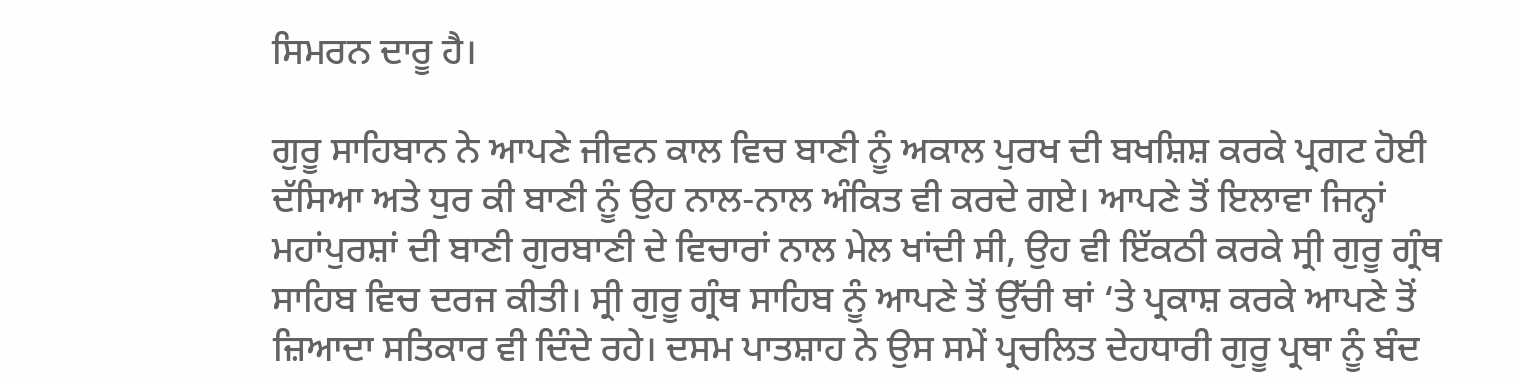ਸਿਮਰਨ ਦਾਰੂ ਹੈ।

ਗੁਰੂ ਸਾਹਿਬਾਨ ਨੇ ਆਪਣੇ ਜੀਵਨ ਕਾਲ ਵਿਚ ਬਾਣੀ ਨੂੰ ਅਕਾਲ ਪੁਰਖ ਦੀ ਬਖਸ਼ਿਸ਼ ਕਰਕੇ ਪ੍ਰਗਟ ਹੋਈ ਦੱਸਿਆ ਅਤੇ ਧੁਰ ਕੀ ਬਾਣੀ ਨੂੰ ਉਹ ਨਾਲ-ਨਾਲ ਅੰਕਿਤ ਵੀ ਕਰਦੇ ਗਏ। ਆਪਣੇ ਤੋਂ ਇਲਾਵਾ ਜਿਨ੍ਹਾਂ ਮਹਾਂਪੁਰਸ਼ਾਂ ਦੀ ਬਾਣੀ ਗੁਰਬਾਣੀ ਦੇ ਵਿਚਾਰਾਂ ਨਾਲ ਮੇਲ ਖਾਂਦੀ ਸੀ, ਉਹ ਵੀ ਇੱਕਠੀ ਕਰਕੇ ਸ੍ਰੀ ਗੁਰੂ ਗ੍ਰੰਥ ਸਾਹਿਬ ਵਿਚ ਦਰਜ ਕੀਤੀ। ਸ੍ਰੀ ਗੁਰੂ ਗ੍ਰੰਥ ਸਾਹਿਬ ਨੂੰ ਆਪਣੇ ਤੋਂ ਉੱਚੀ ਥਾਂ ‘ਤੇ ਪ੍ਰਕਾਸ਼ ਕਰਕੇ ਆਪਣੇ ਤੋਂ ਜ਼ਿਆਦਾ ਸਤਿਕਾਰ ਵੀ ਦਿੰਦੇ ਰਹੇ। ਦਸਮ ਪਾਤਸ਼ਾਹ ਨੇ ਉਸ ਸਮੇਂ ਪ੍ਰਚਲਿਤ ਦੇਹਧਾਰੀ ਗੁਰੂ ਪ੍ਰਥਾ ਨੂੰ ਬੰਦ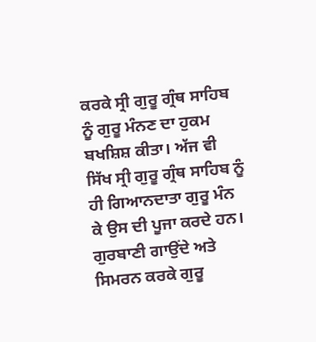ਕਰਕੇ ਸ੍ਰੀ ਗੁਰੂ ਗ੍ਰੰਥ ਸਾਹਿਬ ਨੂੰ ਗੁਰੂ ਮੰਨਣ ਦਾ ਹੁਕਮ ਬਖਸ਼ਿਸ਼ ਕੀਤਾ। ਅੱਜ ਵੀ ਸਿੱਖ ਸ੍ਰੀ ਗੁਰੂ ਗ੍ਰੰਥ ਸਾਹਿਬ ਨੂੰ ਹੀ ਗਿਆਨਦਾਤਾ ਗੁਰੂ ਮੰਨ ਕੇ ਉਸ ਦੀ ਪੂਜਾ ਕਰਦੇ ਹਨ। ਗੁਰਬਾਣੀ ਗਾਉਂਦੇ ਅਤੇ ਸਿਮਰਨ ਕਰਕੇ ਗੁਰੂ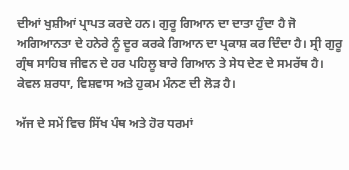ਦੀਆਂ ਖੁਸ਼ੀਆਂ ਪ੍ਰਾਪਤ ਕਰਦੇ ਹਨ। ਗੁਰੂ ਗਿਆਨ ਦਾ ਦਾਤਾ ਹੁੰਦਾ ਹੈ ਜੋ ਅਗਿਆਨਤਾ ਦੇ ਹਨੇਰੇ ਨੂੰ ਦੂਰ ਕਰਕੇ ਗਿਆਨ ਦਾ ਪ੍ਰਕਾਸ਼ ਕਰ ਦਿੰਦਾ ਹੈ। ਸ੍ਰੀ ਗੁਰੂ ਗ੍ਰੰਥ ਸਾਹਿਬ ਜੀਵਨ ਦੇ ਹਰ ਪਹਿਲੂ ਬਾਰੇ ਗਿਆਨ ਤੇ ਸੇਧ ਦੇਣ ਦੇ ਸਮਰੱਥ ਹੈ। ਕੇਵਲ ਸ਼ਰਧਾ, ਵਿਸ਼ਵਾਸ ਅਤੇ ਹੁਕਮ ਮੰਨਣ ਦੀ ਲੋੜ ਹੈ।

ਅੱਜ ਦੇ ਸਮੇਂ ਵਿਚ ਸਿੱਖ ਪੰਥ ਅਤੇ ਹੋਰ ਧਰਮਾਂ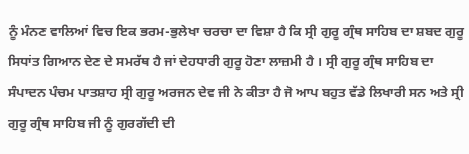ਨੂੰ ਮੰਨਣ ਵਾਲਿਆਂ ਵਿਚ ਇਕ ਭਰਮ-ਭੁਲੇਖਾ ਚਰਚਾ ਦਾ ਵਿਸ਼ਾ ਹੈ ਕਿ ਸ੍ਰੀ ਗੁਰੂ ਗ੍ਰੰਥ ਸਾਹਿਬ ਦਾ ਸ਼ਬਦ ਗੁਰੂ ਸਿਧਾਂਤ ਗਿਆਨ ਦੇਣ ਦੇ ਸਮਰੱਥ ਹੈ ਜਾਂ ਦੇਹਧਾਰੀ ਗੁਰੂ ਹੋਣਾ ਲਾਜ਼ਮੀ ਹੈ । ਸ੍ਰੀ ਗੁਰੂ ਗ੍ਰੰਥ ਸਾਹਿਬ ਦਾ ਸੰਪਾਦਨ ਪੰਚਮ ਪਾਤਸ਼ਾਹ ਸ੍ਰੀ ਗੁਰੂ ਅਰਜਨ ਦੇਵ ਜੀ ਨੇ ਕੀਤਾ ਹੈ ਜੋ ਆਪ ਬਹੁਤ ਵੱਡੇ ਲਿਖਾਰੀ ਸਨ ਅਤੇ ਸ੍ਰੀ ਗੁਰੂ ਗ੍ਰੰਥ ਸਾਹਿਬ ਜੀ ਨੂੰ ਗੁਰਗੱਦੀ ਦੀ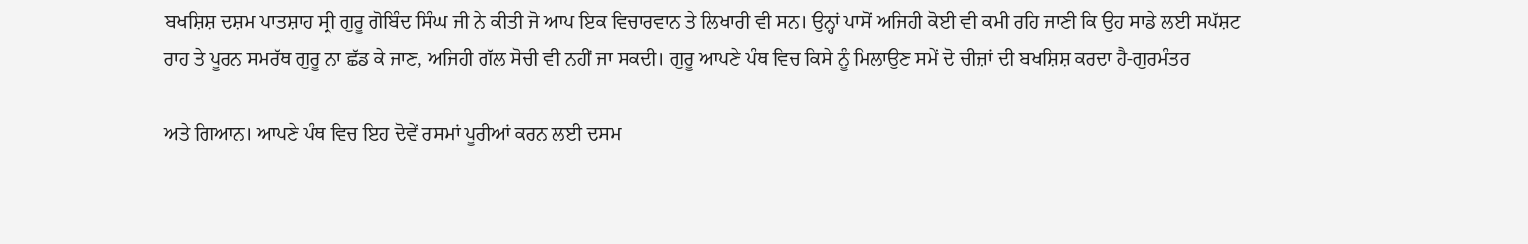ਬਖਸ਼ਿਸ਼ ਦਸ਼ਮ ਪਾਤਸ਼ਾਹ ਸ੍ਰੀ ਗੁਰੂ ਗੋਬਿੰਦ ਸਿੰਘ ਜੀ ਨੇ ਕੀਤੀ ਜੋ ਆਪ ਇਕ ਵਿਚਾਰਵਾਨ ਤੇ ਲਿਖਾਰੀ ਵੀ ਸਨ। ਉਨ੍ਹਾਂ ਪਾਸੋਂ ਅਜਿਹੀ ਕੋਈ ਵੀ ਕਮੀ ਰਹਿ ਜਾਣੀ ਕਿ ਉਹ ਸਾਡੇ ਲਈ ਸਪੱਸ਼ਟ ਰਾਹ ਤੇ ਪੂਰਨ ਸਮਰੱਥ ਗੁਰੂ ਨਾ ਛੱਡ ਕੇ ਜਾਣ, ਅਜਿਹੀ ਗੱਲ ਸੋਚੀ ਵੀ ਨਹੀਂ ਜਾ ਸਕਦੀ। ਗੁਰੂ ਆਪਣੇ ਪੰਥ ਵਿਚ ਕਿਸੇ ਨੂੰ ਮਿਲਾਉਣ ਸਮੇਂ ਦੋ ਚੀਜ਼ਾਂ ਦੀ ਬਖਸ਼ਿਸ਼ ਕਰਦਾ ਹੈ-ਗੁਰਮੰਤਰ

ਅਤੇ ਗਿਆਨ। ਆਪਣੇ ਪੰਥ ਵਿਚ ਇਹ ਦੋਵੇਂ ਰਸਮਾਂ ਪੂਰੀਆਂ ਕਰਨ ਲਈ ਦਸਮ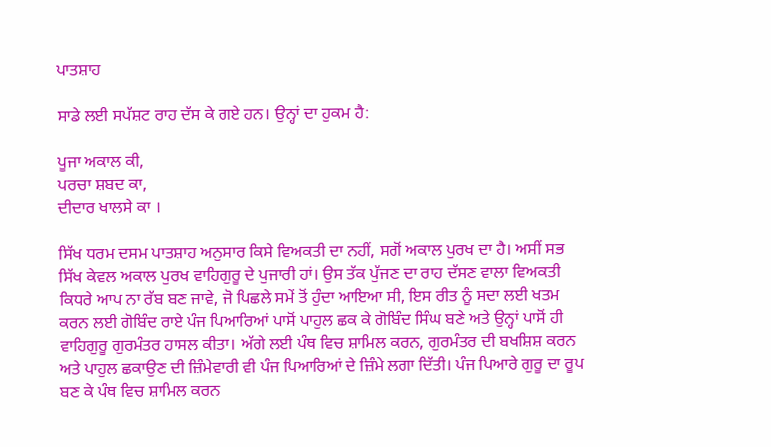ਪਾਤਸ਼ਾਹ

ਸਾਡੇ ਲਈ ਸਪੱਸ਼ਟ ਰਾਹ ਦੱਸ ਕੇ ਗਏ ਹਨ। ਉਨ੍ਹਾਂ ਦਾ ਹੁਕਮ ਹੈ:

ਪੂਜਾ ਅਕਾਲ ਕੀ,
ਪਰਚਾ ਸ਼ਬਦ ਕਾ,
ਦੀਦਾਰ ਖਾਲਸੇ ਕਾ ।

ਸਿੱਖ ਧਰਮ ਦਸਮ ਪਾਤਸ਼ਾਹ ਅਨੁਸਾਰ ਕਿਸੇ ਵਿਅਕਤੀ ਦਾ ਨਹੀਂ, ਸਗੋਂ ਅਕਾਲ ਪੁਰਖ ਦਾ ਹੈ। ਅਸੀਂ ਸਭ ਸਿੱਖ ਕੇਵਲ ਅਕਾਲ ਪੁਰਖ ਵਾਹਿਗੁਰੂ ਦੇ ਪੁਜਾਰੀ ਹਾਂ। ਉਸ ਤੱਕ ਪੁੱਜਣ ਦਾ ਰਾਹ ਦੱਸਣ ਵਾਲਾ ਵਿਅਕਤੀ ਕਿਧਰੇ ਆਪ ਨਾ ਰੱਬ ਬਣ ਜਾਵੇ, ਜੋ ਪਿਛਲੇ ਸਮੇਂ ਤੋਂ ਹੁੰਦਾ ਆਇਆ ਸੀ, ਇਸ ਰੀਤ ਨੂੰ ਸਦਾ ਲਈ ਖਤਮ ਕਰਨ ਲਈ ਗੋਬਿੰਦ ਰਾਏ ਪੰਜ ਪਿਆਰਿਆਂ ਪਾਸੋਂ ਪਾਹੁਲ ਛਕ ਕੇ ਗੋਬਿੰਦ ਸਿੰਘ ਬਣੇ ਅਤੇ ਉਨ੍ਹਾਂ ਪਾਸੋਂ ਹੀ
ਵਾਹਿਗੁਰੂ ਗੁਰਮੰਤਰ ਹਾਸਲ ਕੀਤਾ। ਅੱਗੇ ਲਈ ਪੰਥ ਵਿਚ ਸ਼ਾਮਿਲ ਕਰਨ, ਗੁਰਮੰਤਰ ਦੀ ਬਖਸ਼ਿਸ਼ ਕਰਨ ਅਤੇ ਪਾਹੁਲ ਛਕਾਉਣ ਦੀ ਜ਼ਿੰਮੇਵਾਰੀ ਵੀ ਪੰਜ ਪਿਆਰਿਆਂ ਦੇ ਜ਼ਿੰਮੇ ਲਗਾ ਦਿੱਤੀ। ਪੰਜ ਪਿਆਰੇ ਗੁਰੂ ਦਾ ਰੂਪ ਬਣ ਕੇ ਪੰਥ ਵਿਚ ਸ਼ਾਮਿਲ ਕਰਨ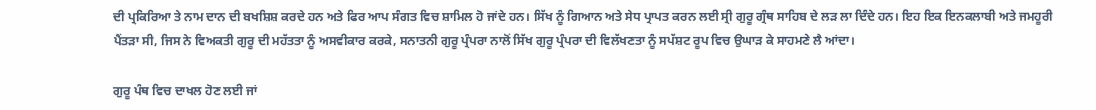ਦੀ ਪ੍ਰਕਿਰਿਆ ਤੇ ਨਾਮ ਦਾਨ ਦੀ ਬਖਸ਼ਿਸ਼ ਕਰਦੇ ਹਨ ਅਤੇ ਫਿਰ ਆਪ ਸੰਗਤ ਵਿਚ ਸ਼ਾਮਿਲ ਹੋ ਜਾਂਦੇ ਹਨ। ਸਿੱਖ ਨੂੰ ਗਿਆਨ ਅਤੇ ਸੇਧ ਪ੍ਰਾਪਤ ਕਰਨ ਲਈ ਸ੍ਰੀ ਗੁਰੂ ਗ੍ਰੰਥ ਸਾਹਿਬ ਦੇ ਲੜ ਲਾ ਦਿੰਦੇ ਹਨ। ਇਹ ਇਕ ਇਨਕਲਾਬੀ ਅਤੇ ਜਮਹੂਰੀ ਪੈਂਤੜਾ ਸੀ, ਜਿਸ ਨੇ ਵਿਅਕਤੀ ਗੁਰੂ ਦੀ ਮਹੱਤਤਾ ਨੂੰ ਅਸਵੀਕਾਰ ਕਰਕੇ, ਸਨਾਤਨੀ ਗੁਰੂ ਪ੍ਰੰਪਰਾ ਨਾਲੋਂ ਸਿੱਖ ਗੁਰੂ ਪ੍ਰੰਪਰਾ ਦੀ ਵਿਲੱਖਣਤਾ ਨੂੰ ਸਪੱਸ਼ਟ ਰੂਪ ਵਿਚ ਉਘਾੜ ਕੇ ਸਾਹਮਣੇ ਲੈ ਆਂਦਾ।

ਗੁਰੂ ਪੰਥ ਵਿਚ ਦਾਖਲ ਹੋਣ ਲਈ ਜਾਂ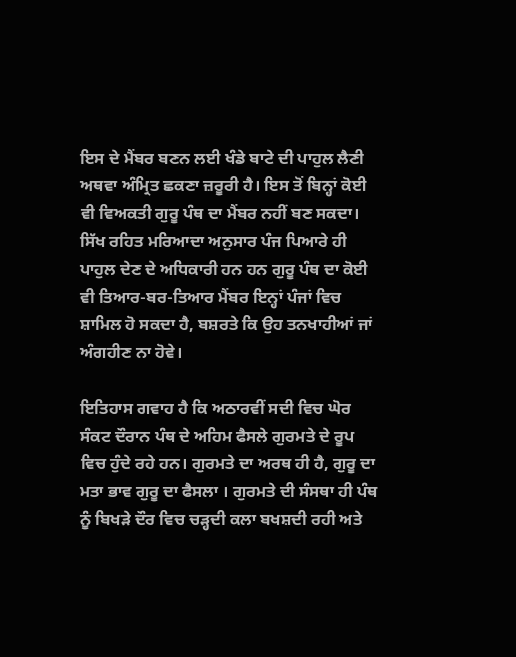ਇਸ ਦੇ ਮੈਂਬਰ ਬਣਨ ਲਈ ਖੰਡੇ ਬਾਟੇ ਦੀ ਪਾਹੁਲ ਲੈਣੀ ਅਥਵਾ ਅੰਮ੍ਰਿਤ ਛਕਣਾ ਜ਼ਰੂਰੀ ਹੈ। ਇਸ ਤੋਂ ਬਿਨ੍ਹਾਂ ਕੋਈ ਵੀ ਵਿਅਕਤੀ ਗੁਰੂ ਪੰਥ ਦਾ ਮੈਂਬਰ ਨਹੀਂ ਬਣ ਸਕਦਾ। ਸਿੱਖ ਰਹਿਤ ਮਰਿਆਦਾ ਅਨੁਸਾਰ ਪੰਜ ਪਿਆਰੇ ਹੀ ਪਾਹੁਲ ਦੇਣ ਦੇ ਅਧਿਕਾਰੀ ਹਨ ਹਨ ਗੁਰੂ ਪੰਥ ਦਾ ਕੋਈ ਵੀ ਤਿਆਰ-ਬਰ-ਤਿਆਰ ਮੈਂਬਰ ਇਨ੍ਹਾਂ ਪੰਜਾਂ ਵਿਚ ਸ਼ਾਮਿਲ ਹੋ ਸਕਦਾ ਹੈ, ਬਸ਼ਰਤੇ ਕਿ ਉਹ ਤਨਖਾਹੀਆਂ ਜਾਂ ਅੰਗਹੀਣ ਨਾ ਹੋਵੇ।

ਇਤਿਹਾਸ ਗਵਾਹ ਹੈ ਕਿ ਅਠਾਰਵੀਂ ਸਦੀ ਵਿਚ ਘੋਰ ਸੰਕਟ ਦੌਰਾਨ ਪੰਥ ਦੇ ਅਹਿਮ ਫੈਸਲੇ ਗੁਰਮਤੇ ਦੇ ਰੂਪ ਵਿਚ ਹੁੰਦੇ ਰਹੇ ਹਨ। ਗੁਰਮਤੇ ਦਾ ਅਰਥ ਹੀ ਹੈ, ਗੁਰੂ ਦਾ ਮਤਾ ਭਾਵ ਗੁਰੂ ਦਾ ਫੈਸਲਾ । ਗੁਰਮਤੇ ਦੀ ਸੰਸਥਾ ਹੀ ਪੰਥ ਨੂੰ ਬਿਖੜੇ ਦੌਰ ਵਿਚ ਚੜ੍ਹਦੀ ਕਲਾ ਬਖਸ਼ਦੀ ਰਹੀ ਅਤੇ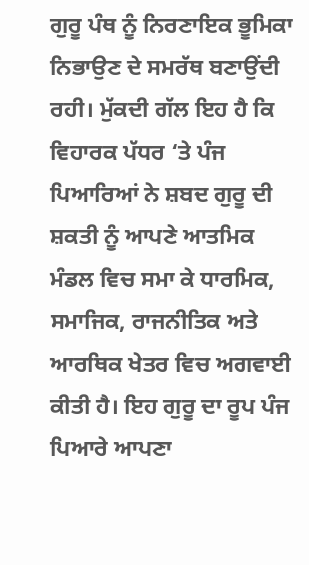ਗੁਰੂ ਪੰਥ ਨੂੰ ਨਿਰਣਾਇਕ ਭੂਮਿਕਾ ਨਿਭਾਉਣ ਦੇ ਸਮਰੱਥ ਬਣਾਉਂਦੀ ਰਹੀ। ਮੁੱਕਦੀ ਗੱਲ ਇਹ ਹੈ ਕਿ ਵਿਹਾਰਕ ਪੱਧਰ ‘ਤੇ ਪੰਜ ਪਿਆਰਿਆਂ ਨੇ ਸ਼ਬਦ ਗੁਰੂ ਦੀ ਸ਼ਕਤੀ ਨੂੰ ਆਪਣੇ ਆਤਮਿਕ ਮੰਡਲ ਵਿਚ ਸਮਾ ਕੇ ਧਾਰਮਿਕ, ਸਮਾਜਿਕ, ਰਾਜਨੀਤਿਕ ਅਤੇ ਆਰਥਿਕ ਖੇਤਰ ਵਿਚ ਅਗਵਾਈ ਕੀਤੀ ਹੈ। ਇਹ ਗੁਰੂ ਦਾ ਰੂਪ ਪੰਜ ਪਿਆਰੇ ਆਪਣਾ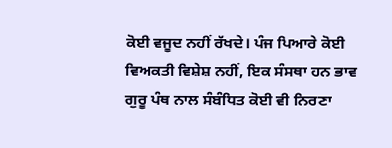ਕੋਈ ਵਜੂਦ ਨਹੀਂ ਰੱਖਦੇ। ਪੰਜ ਪਿਆਰੇ ਕੋਈ ਵਿਅਕਤੀ ਵਿਸ਼ੇਸ਼ ਨਹੀਂ, ਇਕ ਸੰਸਥਾ ਹਨ ਭਾਵ ਗੁਰੂ ਪੰਥ ਨਾਲ ਸੰਬੰਧਿਤ ਕੋਈ ਵੀ ਨਿਰਣਾ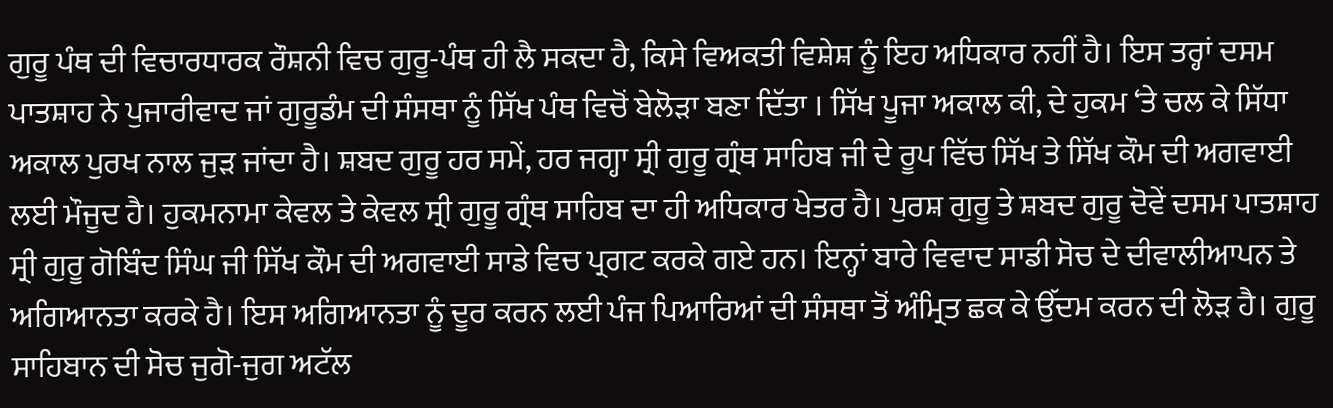ਗੁਰੂ ਪੰਥ ਦੀ ਵਿਚਾਰਧਾਰਕ ਰੌਸ਼ਨੀ ਵਿਚ ਗੁਰੂ-ਪੰਥ ਹੀ ਲੈ ਸਕਦਾ ਹੈ, ਕਿਸੇ ਵਿਅਕਤੀ ਵਿਸ਼ੇਸ਼ ਨੂੰ ਇਹ ਅਧਿਕਾਰ ਨਹੀਂ ਹੈ। ਇਸ ਤਰ੍ਹਾਂ ਦਸਮ ਪਾਤਸ਼ਾਹ ਨੇ ਪੁਜਾਰੀਵਾਦ ਜਾਂ ਗੁਰੂਡੰਮ ਦੀ ਸੰਸਥਾ ਨੂੰ ਸਿੱਖ ਪੰਥ ਵਿਚੋਂ ਬੇਲੋੜਾ ਬਣਾ ਦਿੱਤਾ । ਸਿੱਖ ਪੂਜਾ ਅਕਾਲ ਕੀ, ਦੇ ਹੁਕਮ ‘ਤੇ ਚਲ ਕੇ ਸਿੱਧਾ ਅਕਾਲ ਪੁਰਖ ਨਾਲ ਜੁੜ ਜਾਂਦਾ ਹੈ। ਸ਼ਬਦ ਗੁਰੂ ਹਰ ਸਮੇਂ, ਹਰ ਜਗ੍ਹਾ ਸ੍ਰੀ ਗੁਰੂ ਗ੍ਰੰਥ ਸਾਹਿਬ ਜੀ ਦੇ ਰੂਪ ਵਿੱਚ ਸਿੱਖ ਤੇ ਸਿੱਖ ਕੌਮ ਦੀ ਅਗਵਾਈ ਲਈ ਮੌਜੂਦ ਹੈ। ਹੁਕਮਨਾਮਾ ਕੇਵਲ ਤੇ ਕੇਵਲ ਸ੍ਰੀ ਗੁਰੂ ਗ੍ਰੰਥ ਸਾਹਿਬ ਦਾ ਹੀ ਅਧਿਕਾਰ ਖੇਤਰ ਹੈ। ਪੁਰਸ਼ ਗੁਰੂ ਤੇ ਸ਼ਬਦ ਗੁਰੂ ਦੋਵੇਂ ਦਸਮ ਪਾਤਸ਼ਾਹ ਸ੍ਰੀ ਗੁਰੂ ਗੋਬਿੰਦ ਸਿੰਘ ਜੀ ਸਿੱਖ ਕੌਮ ਦੀ ਅਗਵਾਈ ਸਾਡੇ ਵਿਚ ਪ੍ਰਗਟ ਕਰਕੇ ਗਏ ਹਨ। ਇਨ੍ਹਾਂ ਬਾਰੇ ਵਿਵਾਦ ਸਾਡੀ ਸੋਚ ਦੇ ਦੀਵਾਲੀਆਪਨ ਤੇ ਅਗਿਆਨਤਾ ਕਰਕੇ ਹੈ। ਇਸ ਅਗਿਆਨਤਾ ਨੂੰ ਦੂਰ ਕਰਨ ਲਈ ਪੰਜ ਪਿਆਰਿਆਂ ਦੀ ਸੰਸਥਾ ਤੋਂ ਅੰਮ੍ਰਿਤ ਛਕ ਕੇ ਉੱਦਮ ਕਰਨ ਦੀ ਲੋੜ ਹੈ। ਗੁਰੂ ਸਾਹਿਬਾਨ ਦੀ ਸੋਚ ਜੁਗੋ-ਜੁਗ ਅਟੱਲ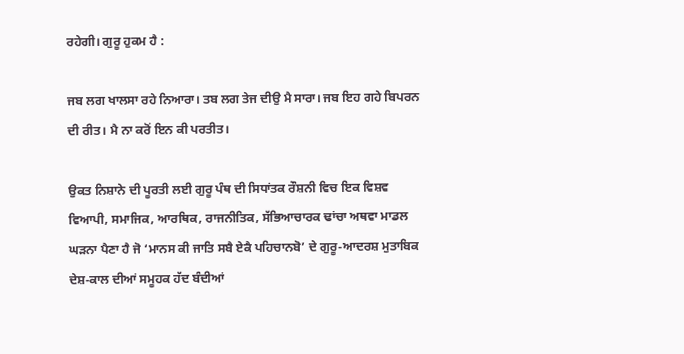ਰਹੇਗੀ। ਗੁਰੂ ਹੁਕਮ ਹੈ :

ਜਬ ਲਗ ਖਾਲਸਾ ਰਹੇ ਨਿਆਰਾ। ਤਬ ਲਗ ਤੇਜ ਦੀਉ ਮੈ ਸਾਰਾ। ਜਬ ਇਹ ਗਹੇ ਬਿਪਰਨ ਦੀ ਰੀਤ। ਮੈ ਨਾ ਕਰੋਂ ਇਨ ਕੀ ਪਰਤੀਤ।

ਉਕਤ ਨਿਸ਼ਾਨੇ ਦੀ ਪੂਰਤੀ ਲਈ ਗੁਰੂ ਪੰਥ ਦੀ ਸਿਧਾਂਤਕ ਰੌਸ਼ਨੀ ਵਿਚ ਇਕ ਵਿਸ਼ਵ ਵਿਆਪੀ, ਸਮਾਜਿਕ, ਆਰਥਿਕ, ਰਾਜਨੀਤਿਕ, ਸੱਭਿਆਚਾਰਕ ਢਾਂਚਾ ਅਥਵਾ ਮਾਡਲ ਘੜਨਾ ਪੈਣਾ ਹੈ ਜੋ ‘ਮਾਨਸ ਕੀ ਜਾਤਿ ਸਬੈ ਏਕੈ ਪਹਿਚਾਨਬੋ’ ਦੇ ਗੁਰੂ-ਆਦਰਸ਼ ਮੁਤਾਬਿਕ ਦੇਸ਼-ਕਾਲ ਦੀਆਂ ਸਮੂਹਕ ਹੱਦ ਬੰਦੀਆਂ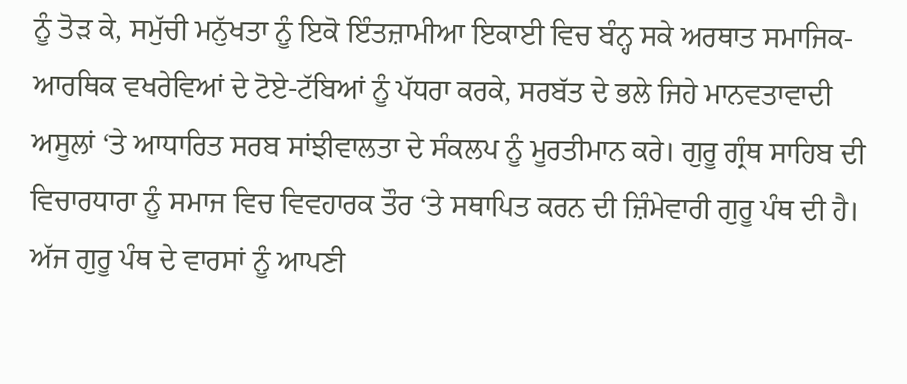ਨੂੰ ਤੋੜ ਕੇ, ਸਮੁੱਚੀ ਮਨੁੱਖਤਾ ਨੂੰ ਇਕੋ ਇੰਤਜ਼ਾਮੀਆ ਇਕਾਈ ਵਿਚ ਬੰਨ੍ਹ ਸਕੇ ਅਰਥਾਤ ਸਮਾਜਿਕ-ਆਰਥਿਕ ਵਖਰੇਵਿਆਂ ਦੇ ਟੋਏ-ਟੱਬਿਆਂ ਨੂੰ ਪੱਧਰਾ ਕਰਕੇ, ਸਰਬੱਤ ਦੇ ਭਲੇ ਜਿਹੇ ਮਾਨਵਤਾਵਾਦੀ ਅਸੂਲਾਂ ‘ਤੇ ਆਧਾਰਿਤ ਸਰਬ ਸਾਂਝੀਵਾਲਤਾ ਦੇ ਸੰਕਲਪ ਨੂੰ ਮੂਰਤੀਮਾਨ ਕਰੇ। ਗੁਰੂ ਗ੍ਰੰਥ ਸਾਹਿਬ ਦੀ ਵਿਚਾਰਧਾਰਾ ਨੂੰ ਸਮਾਜ ਵਿਚ ਵਿਵਹਾਰਕ ਤੌਰ ‘ਤੇ ਸਥਾਪਿਤ ਕਰਨ ਦੀ ਜ਼ਿੰਮੇਵਾਰੀ ਗੁਰੂ ਪੰਥ ਦੀ ਹੈ। ਅੱਜ ਗੁਰੂ ਪੰਥ ਦੇ ਵਾਰਸਾਂ ਨੂੰ ਆਪਣੀ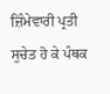ਜ਼ਿੰਮੇਵਾਰੀ ਪ੍ਰਤੀ ਸੁਚੇਤ ਹੋ ਕੇ ਪੰਥਕ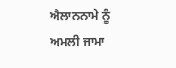ਐਲਾਨਨਾਮੇ ਨੂੰ ਅਮਲੀ ਜਾਮਾ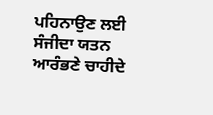ਪਹਿਨਾਉਣ ਲਈ ਸੰਜੀਦਾ ਯਤਨ ਆਰੰਭਣੇ ਚਾਹੀਦੇ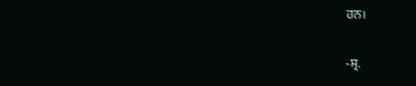ਹਨ।

-ਸ੍ਰ.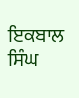ਇਕਬਾਲ ਸਿੰਘ